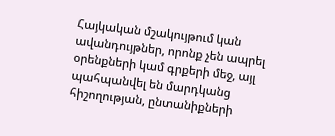Հայկական մշակույթում կան ավանդույթներ, որոնք չեն ապրել օրենքների կամ գրքերի մեջ, այլ պահպանվել են մարդկանց հիշողության, ընտանիքների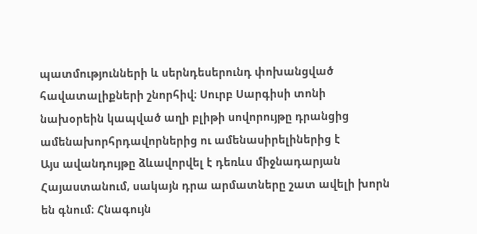պատմությունների և սերնդեսերունդ փոխանցված հավատալիքների շնորհիվ։ Սուրբ Սարգիսի տոնի նախօրեին կապված աղի բլիթի սովորույթը դրանցից ամենախորհրդավորներից ու ամենասիրելիներից է
Այս ավանդույթը ձևավորվել է դեռևս միջնադարյան Հայաստանում, սակայն դրա արմատները շատ ավելի խորն են գնում։ Հնագույն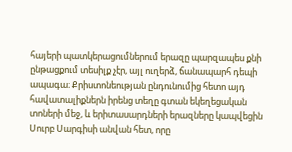հայերի պատկերացումներում երազը պարզապես քնի ընթացքում տեսիլք չէր, այլ ուղերձ, ճանապարհ դեպի ապագա։ Քրիստոնեության ընդունումից հետո այդ հավատալիքներն իրենց տեղը գտան եկեղեցական տոների մեջ, և երիտասարդների երազները կապվեցին Սուրբ Սարգիսի անվան հետ, որը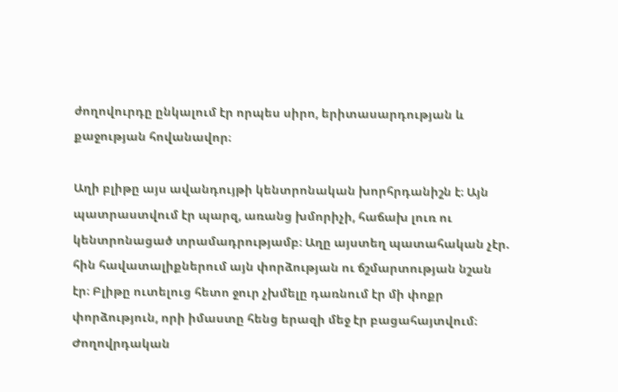ժողովուրդը ընկալում էր որպես սիրո, երիտասարդության և քաջության հովանավոր։

Աղի բլիթը այս ավանդույթի կենտրոնական խորհրդանիշն է։ Այն պատրաստվում էր պարզ, առանց խմորիչի, հաճախ լուռ ու կենտրոնացած տրամադրությամբ։ Աղը այստեղ պատահական չէր. հին հավատալիքներում այն փորձության ու ճշմարտության նշան էր։ Բլիթը ուտելուց հետո ջուր չխմելը դառնում էր մի փոքր փորձություն, որի իմաստը հենց երազի մեջ էր բացահայտվում։
Ժողովրդական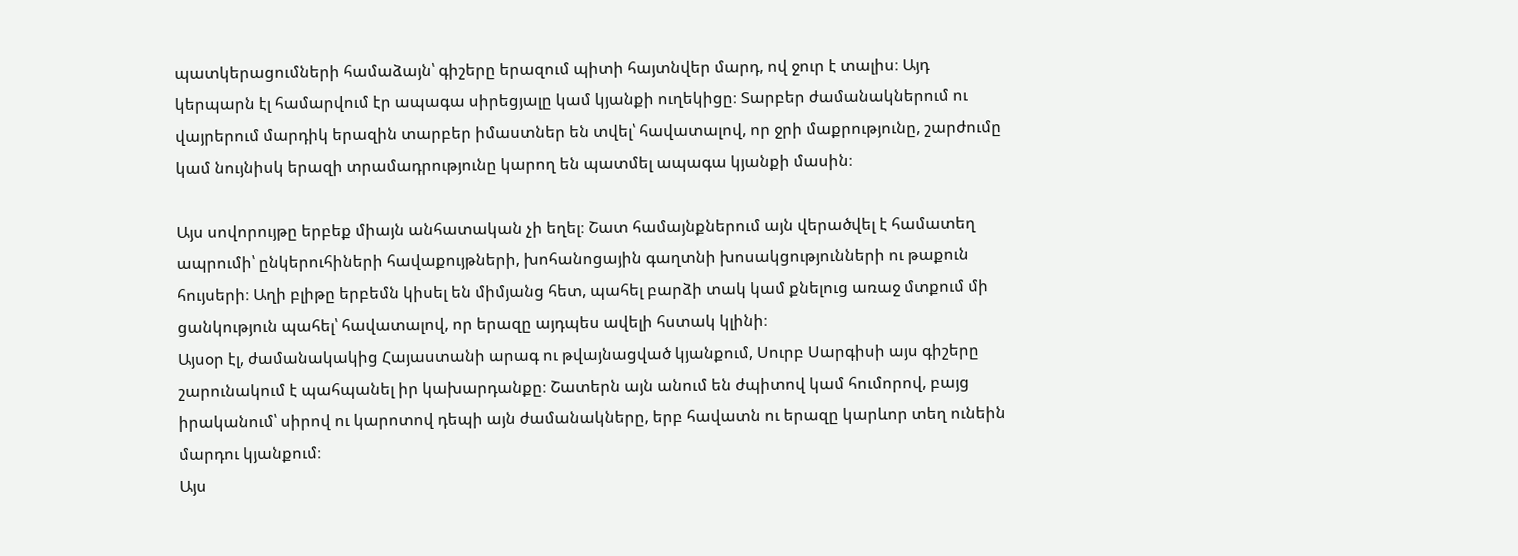պատկերացումների համաձայն՝ գիշերը երազում պիտի հայտնվեր մարդ, ով ջուր է տալիս։ Այդ կերպարն էլ համարվում էր ապագա սիրեցյալը կամ կյանքի ուղեկիցը։ Տարբեր ժամանակներում ու վայրերում մարդիկ երազին տարբեր իմաստներ են տվել՝ հավատալով, որ ջրի մաքրությունը, շարժումը կամ նույնիսկ երազի տրամադրությունը կարող են պատմել ապագա կյանքի մասին։

Այս սովորույթը երբեք միայն անհատական չի եղել։ Շատ համայնքներում այն վերածվել է համատեղ ապրումի՝ ընկերուհիների հավաքույթների, խոհանոցային գաղտնի խոսակցությունների ու թաքուն հույսերի։ Աղի բլիթը երբեմն կիսել են միմյանց հետ, պահել բարձի տակ կամ քնելուց առաջ մտքում մի ցանկություն պահել՝ հավատալով, որ երազը այդպես ավելի հստակ կլինի։
Այսօր էլ, ժամանակակից Հայաստանի արագ ու թվայնացված կյանքում, Սուրբ Սարգիսի այս գիշերը շարունակում է պահպանել իր կախարդանքը։ Շատերն այն անում են ժպիտով կամ հումորով, բայց իրականում՝ սիրով ու կարոտով դեպի այն ժամանակները, երբ հավատն ու երազը կարևոր տեղ ունեին մարդու կյանքում։
Այս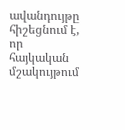ավանդույթը հիշեցնում է, որ հայկական մշակույթում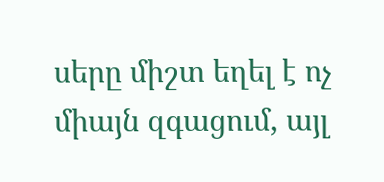սերը միշտ եղել է ոչ միայն զգացում, այլ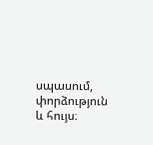սպասում, փորձություն և հույս։